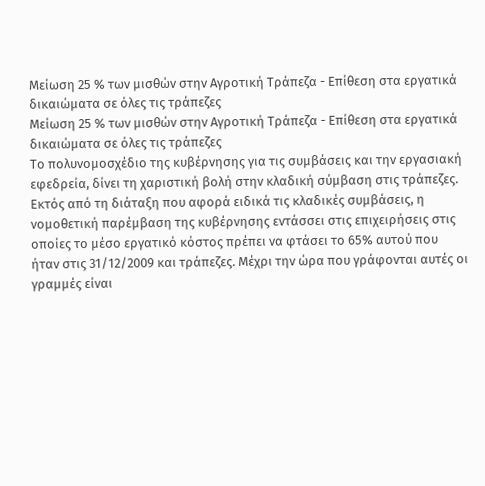Μείωση 25 % των μισθών στην Αγροτική Τράπεζα - Επίθεση στα εργατικά δικαιώματα σε όλες τις τράπεζες
Μείωση 25 % των μισθών στην Αγροτική Τράπεζα - Επίθεση στα εργατικά δικαιώματα σε όλες τις τράπεζες
Το πολυνομοσχέδιο της κυβέρνησης για τις συμβάσεις και την εργασιακή εφεδρεία, δίνει τη χαριστική βολή στην κλαδική σύμβαση στις τράπεζες. Εκτός από τη διάταξη που αφορά ειδικά τις κλαδικές συμβάσεις, η νομοθετική παρέμβαση της κυβέρνησης εντάσσει στις επιχειρήσεις στις οποίες το μέσο εργατικό κόστος πρέπει να φτάσει το 65% αυτού που ήταν στις 31/12/2009 και τράπεζες. Μέχρι την ώρα που γράφονται αυτές οι γραμμές είναι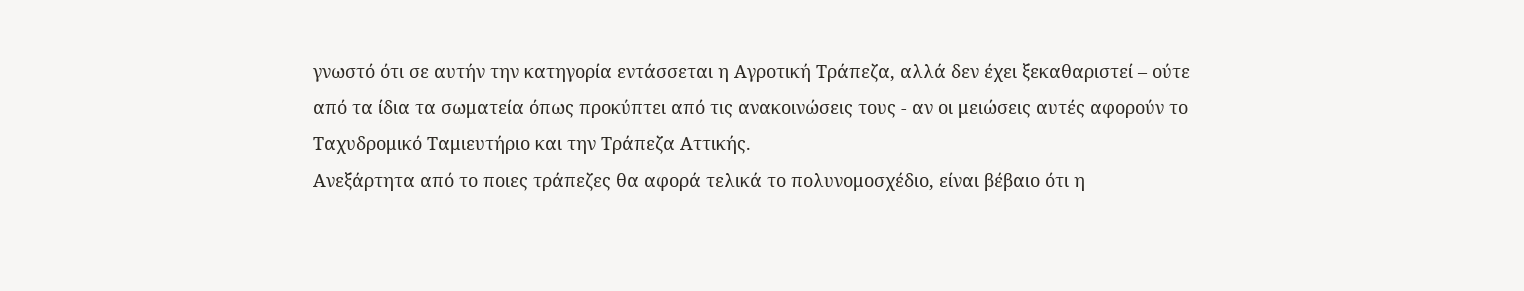γνωστό ότι σε αυτήν την κατηγορία εντάσσεται η Αγροτική Τράπεζα, αλλά δεν έχει ξεκαθαριστεί – ούτε από τα ίδια τα σωματεία όπως προκύπτει από τις ανακοινώσεις τους - αν οι μειώσεις αυτές αφορούν το Ταχυδρομικό Ταμιευτήριο και την Τράπεζα Αττικής.
Ανεξάρτητα από το ποιες τράπεζες θα αφορά τελικά το πολυνομοσχέδιο, είναι βέβαιο ότι η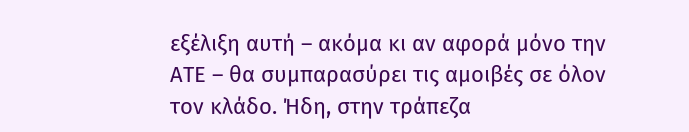εξέλιξη αυτή – ακόμα κι αν αφορά μόνο την ΑΤΕ – θα συμπαρασύρει τις αμοιβές σε όλον τον κλάδο. Ήδη, στην τράπεζα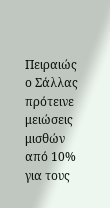Πειραιώς ο Σάλλας πρότεινε μειώσεις μισθών από 10% για τους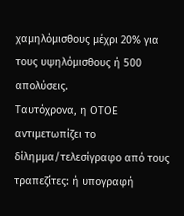χαμηλόμισθους μέχρι 20% για τους υψηλόμισθους ή 500 απολύσεις.
Ταυτόχρονα, η ΟΤΟΕ αντιμετωπίζει το δίλημμα/τελεσίγραφο από τους τραπεζίτες: ή υπογραφή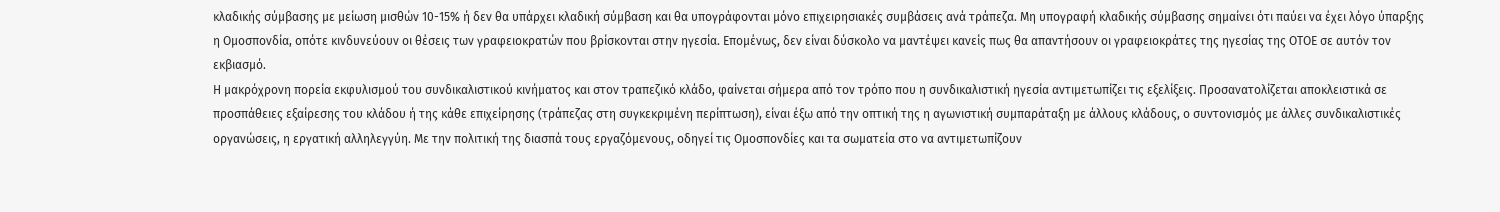κλαδικής σύμβασης με μείωση μισθών 10-15% ή δεν θα υπάρχει κλαδική σύμβαση και θα υπογράφονται μόνο επιχειρησιακές συμβάσεις ανά τράπεζα. Μη υπογραφή κλαδικής σύμβασης σημαίνει ότι παύει να έχει λόγο ύπαρξης η Ομοσπονδία, οπότε κινδυνεύουν οι θέσεις των γραφειοκρατών που βρίσκονται στην ηγεσία. Επομένως, δεν είναι δύσκολο να μαντέψει κανείς πως θα απαντήσουν οι γραφειοκράτες της ηγεσίας της ΟΤΟΕ σε αυτόν τον εκβιασμό.
Η μακρόχρονη πορεία εκφυλισμού του συνδικαλιστικού κινήματος και στον τραπεζικό κλάδο, φαίνεται σήμερα από τον τρόπο που η συνδικαλιστική ηγεσία αντιμετωπίζει τις εξελίξεις. Προσανατολίζεται αποκλειστικά σε προσπάθειες εξαίρεσης του κλάδου ή της κάθε επιχείρησης (τράπεζας στη συγκεκριμένη περίπτωση), είναι έξω από την οπτική της η αγωνιστική συμπαράταξη με άλλους κλάδους, ο συντονισμός με άλλες συνδικαλιστικές οργανώσεις, η εργατική αλληλεγγύη. Με την πολιτική της διασπά τους εργαζόμενους, οδηγεί τις Ομοσπονδίες και τα σωματεία στο να αντιμετωπίζουν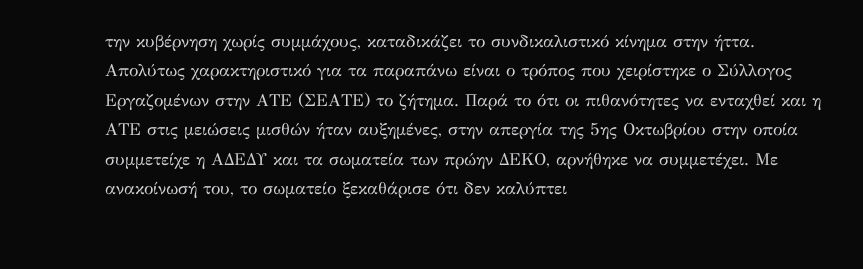την κυβέρνηση χωρίς συμμάχους, καταδικάζει το συνδικαλιστικό κίνημα στην ήττα.
Απολύτως χαρακτηριστικό για τα παραπάνω είναι ο τρόπος που χειρίστηκε ο Σύλλογος Εργαζομένων στην ΑΤΕ (ΣΕΑΤΕ) το ζήτημα. Παρά το ότι οι πιθανότητες να ενταχθεί και η ΑΤΕ στις μειώσεις μισθών ήταν αυξημένες, στην απεργία της 5ης Οκτωβρίου στην οποία συμμετείχε η ΑΔΕΔΥ και τα σωματεία των πρώην ΔΕΚΟ, αρνήθηκε να συμμετέχει. Με ανακοίνωσή του, το σωματείο ξεκαθάρισε ότι δεν καλύπτει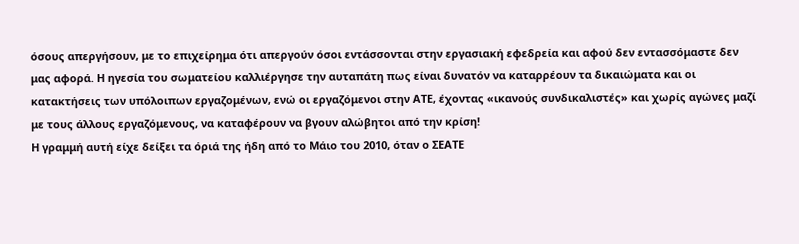όσους απεργήσουν, με το επιχείρημα ότι απεργούν όσοι εντάσσονται στην εργασιακή εφεδρεία και αφού δεν εντασσόμαστε δεν μας αφορά. Η ηγεσία του σωματείου καλλιέργησε την αυταπάτη πως είναι δυνατόν να καταρρέουν τα δικαιώματα και οι κατακτήσεις των υπόλοιπων εργαζομένων, ενώ οι εργαζόμενοι στην ΑΤΕ, έχοντας «ικανούς συνδικαλιστές» και χωρίς αγώνες μαζί με τους άλλους εργαζόμενους, να καταφέρουν να βγουν αλώβητοι από την κρίση!
Η γραμμή αυτή είχε δείξει τα όριά της ήδη από το Μάιο του 2010, όταν ο ΣΕΑΤΕ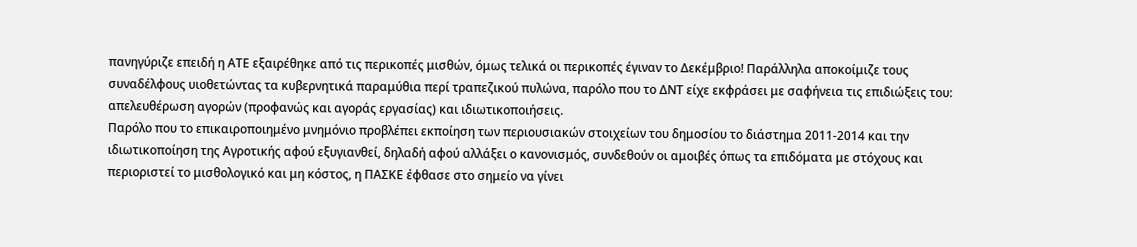πανηγύριζε επειδή η ΑΤΕ εξαιρέθηκε από τις περικοπές μισθών, όμως τελικά οι περικοπές έγιναν το Δεκέμβριο! Παράλληλα αποκοίμιζε τους συναδέλφους υιοθετώντας τα κυβερνητικά παραμύθια περί τραπεζικού πυλώνα, παρόλο που το ΔΝΤ είχε εκφράσει με σαφήνεια τις επιδιώξεις του: απελευθέρωση αγορών (προφανώς και αγοράς εργασίας) και ιδιωτικοποιήσεις.
Παρόλο που το επικαιροποιημένο μνημόνιο προβλέπει εκποίηση των περιουσιακών στοιχείων του δημοσίου το διάστημα 2011-2014 και την ιδιωτικοποίηση της Αγροτικής αφού εξυγιανθεί, δηλαδή αφού αλλάξει ο κανονισμός, συνδεθούν οι αμοιβές όπως τα επιδόματα με στόχους και περιοριστεί το μισθολογικό και μη κόστος, η ΠΑΣΚΕ έφθασε στο σημείο να γίνει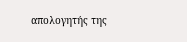απολογητής της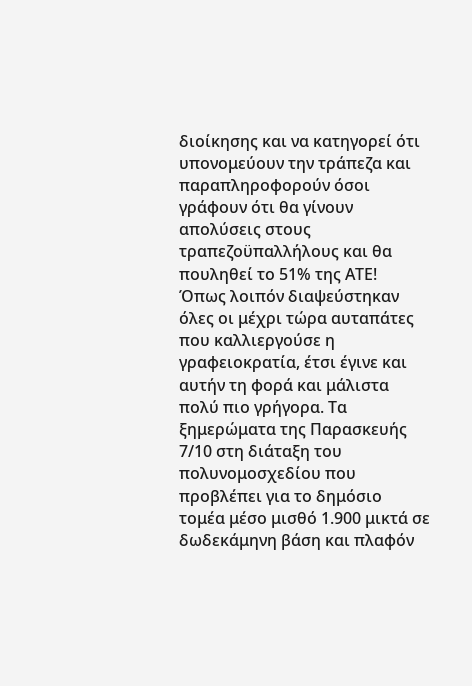διοίκησης και να κατηγορεί ότι υπονομεύουν την τράπεζα και παραπληροφορούν όσοι γράφουν ότι θα γίνουν απολύσεις στους τραπεζοϋπαλλήλους και θα πουληθεί το 51% της ΑΤΕ!
Όπως λοιπόν διαψεύστηκαν όλες οι μέχρι τώρα αυταπάτες που καλλιεργούσε η γραφειοκρατία, έτσι έγινε και αυτήν τη φορά και μάλιστα πολύ πιο γρήγορα. Τα ξημερώματα της Παρασκευής 7/10 στη διάταξη του πολυνομοσχεδίου που προβλέπει για το δημόσιο τομέα μέσο μισθό 1.900 μικτά σε δωδεκάμηνη βάση και πλαφόν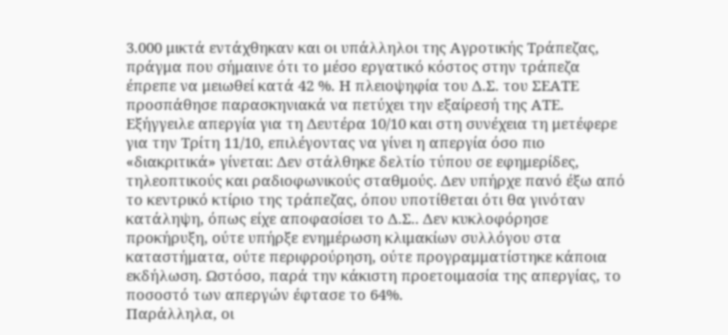3.000 μικτά εντάχθηκαν και οι υπάλληλοι της Αγροτικής Τράπεζας, πράγμα που σήμαινε ότι το μέσο εργατικό κόστος στην τράπεζα έπρεπε να μειωθεί κατά 42 %. Η πλειοψηφία του Δ.Σ. του ΣΕΑΤΕ προσπάθησε παρασκηνιακά να πετύχει την εξαίρεσή της ΑΤΕ. Εξήγγειλε απεργία για τη Δευτέρα 10/10 και στη συνέχεια τη μετέφερε για την Τρίτη 11/10, επιλέγοντας να γίνει η απεργία όσο πιο «διακριτικά» γίνεται: Δεν στάλθηκε δελτίο τύπου σε εφημερίδες, τηλεοπτικούς και ραδιοφωνικούς σταθμούς. Δεν υπήρχε πανό έξω από το κεντρικό κτίριο της τράπεζας, όπου υποτίθεται ότι θα γινόταν κατάληψη, όπως είχε αποφασίσει το Δ.Σ.. Δεν κυκλοφόρησε προκήρυξη, ούτε υπήρξε ενημέρωση κλιμακίων συλλόγου στα καταστήματα, ούτε περιφρούρηση, ούτε προγραμματίστηκε κάποια εκδήλωση. Ωστόσο, παρά την κάκιστη προετοιμασία της απεργίας, το ποσοστό των απεργών έφτασε το 64%.
Παράλληλα, οι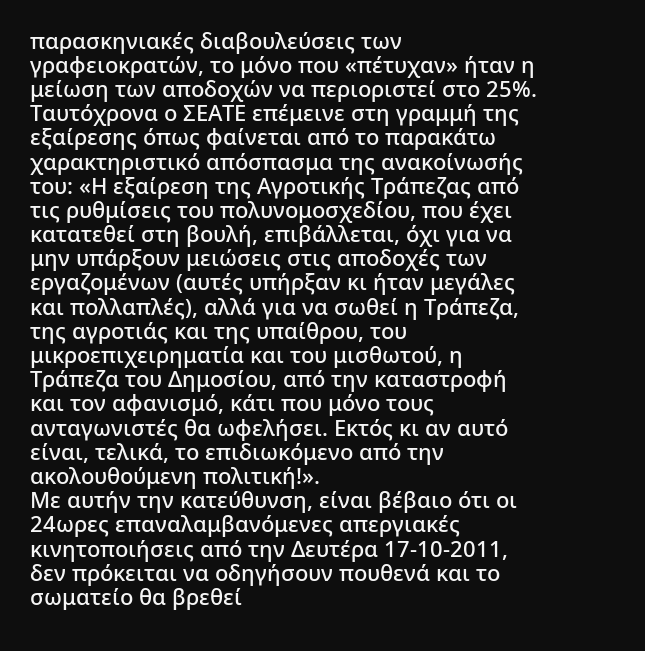παρασκηνιακές διαβουλεύσεις των γραφειοκρατών, το μόνο που «πέτυχαν» ήταν η μείωση των αποδοχών να περιοριστεί στο 25%. Ταυτόχρονα ο ΣΕΑΤΕ επέμεινε στη γραμμή της εξαίρεσης όπως φαίνεται από το παρακάτω χαρακτηριστικό απόσπασμα της ανακοίνωσής του: «Η εξαίρεση της Αγροτικής Τράπεζας από τις ρυθμίσεις του πολυνομοσχεδίου, που έχει κατατεθεί στη βουλή, επιβάλλεται, όχι για να μην υπάρξουν μειώσεις στις αποδοχές των εργαζομένων (αυτές υπήρξαν κι ήταν μεγάλες και πολλαπλές), αλλά για να σωθεί η Τράπεζα, της αγροτιάς και της υπαίθρου, του μικροεπιχειρηματία και του μισθωτού, η Τράπεζα του Δημοσίου, από την καταστροφή και τον αφανισμό, κάτι που μόνο τους ανταγωνιστές θα ωφελήσει. Εκτός κι αν αυτό είναι, τελικά, το επιδιωκόμενο από την ακολουθούμενη πολιτική!».
Με αυτήν την κατεύθυνση, είναι βέβαιο ότι οι 24ωρες επαναλαμβανόμενες απεργιακές κινητοποιήσεις από την Δευτέρα 17-10-2011, δεν πρόκειται να οδηγήσουν πουθενά και το σωματείο θα βρεθεί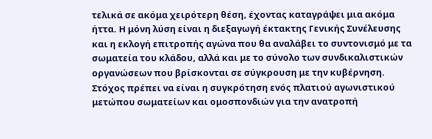τελικά σε ακόμα χειρότερη θέση, έχοντας καταγράψει μια ακόμα ήττα. Η μόνη λύση είναι η διεξαγωγή έκτακτης Γενικής Συνέλευσης και η εκλογή επιτροπής αγώνα που θα αναλάβει το συντονισμό με τα σωματεία του κλάδου, αλλά και με το σύνολο των συνδικαλιστικών οργανώσεων που βρίσκονται σε σύγκρουση με την κυβέρνηση. Στόχος πρέπει να είναι η συγκρότηση ενός πλατιού αγωνιστικού μετώπου σωματείων και ομοσπονδιών για την ανατροπή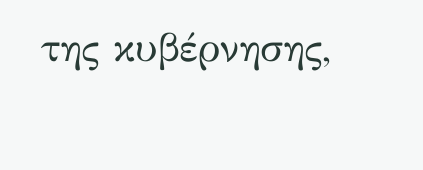της κυβέρνησης,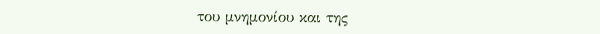του μνημονίου και της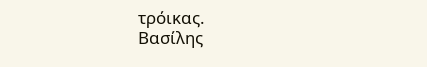τρόικας.
Βασίλης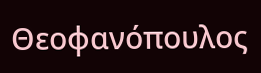Θεοφανόπουλος